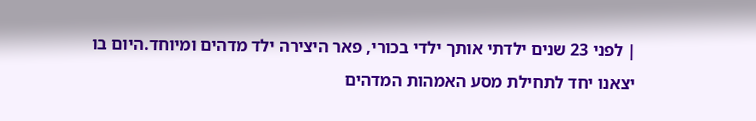| לפני 23 שנים ילדתי אותך ילדי בכורי, פאר היצירה ילד מדהים ומיוחד.היום בו יצאנו יחד לתחילת מסע האמהות המדהים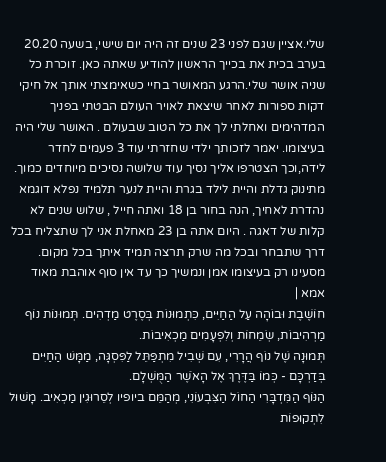שלי.אציין שגם לפני 23 שנים זה היה יום שישי, בשעה 20.20 בערב בכית את בכייך הראשון להודיע שאתה כאן. זוכרת כל שניה אושר שלי.הרגע המאושר בחיי כשאימצתי אותך אל חיקי דקות ספורות לאחר שיצאת לאויר העולם הבטתי בפניך המדהימים ואחלתי לך את כל הטוב שבעולם . האושר שלי היה בעיצומו. יאמר לזכותך ילדי שחזרתי עוד 3 פעמים לחדר לידה,וכך הצטרפו אליך נסיך עוד שלושה נסיכים מיוחדים כמוך. מתינוק גדלת והיית לילד בגרת והיית לנער תלמיד נפלא דוגמא נהדרת לאחיך, הנה בחור בן 18 ואתה חייל , שלוש שנים לא קלות של דאגה . היום אתה בן 23 מאחלת אני לך שתצליח בכל דרך שתבחר ובכל מה שרק תרצה תמיד איתך בכל מקום. מסעינו רק בעיצומו אמן ונמשיך כך עד אין סוף אוהבת מאוד אמא |
חוֹשֶׁבֶת וּבוֹהָה עַל הַחַיִּים, כִּתְמוּנוֹת בְּסֶרֶט מַדְהִים. תְּמוּנוֹת נוֹף מַרְהִיבוֹת, שְׂמֵחוֹת וְלִפְעָמִים מַכְאִיבוֹת.
תְּמוּנָה שֶׁל נוֹף הֲרָרִי, עִם שְׁבִיל מִתְפַּתֵּל לַפִּסְגָּה, מַמָּשׁ הַחַיִּים בְּדַרְכָּם - כְּמוֹ בַּדֶּרֶךְ אֶל הָאֹשֶׁר הַמֻּשְׁלָם.
הַנּוֹף הַמִּדְבָּרִי הַחוֹל הַצִּבְעוֹנִי, מְהַמֵּם ביופיו לְסֵרוּגִין מַכְאִיב. מָשׁוּל לִתְקוּפוֹת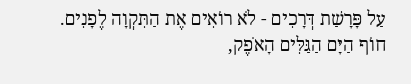עַל פָּרָשַׁת דְּרָכִים - לֹא רוֹאִים אֶת הַתִּקְוָה לֶפָנִים.
חוֹף הַיָּם הַגַּלִּים הָאֹפֶק,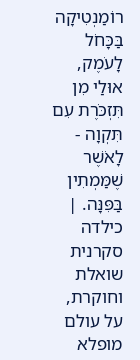רוֹמַנְטִיקָה בַּכָּחֹל לָעֹמֶק, אוּלַי מִן תִּזְכֹּרֶת עִם תִּקְוָה - לָאֹשֶׁר שֶׁמַּמְתִין בַּפִּנָּה. |
כילדה סקרנית שואלת וחוקרת, על עולם מופלא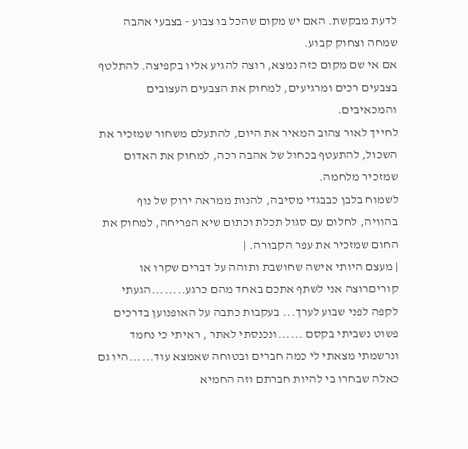לדעת מבקשת. האם יש מקום שהכל בו צבוע - בצבעי אהבה שמחה וצחוק קבוע.
אם אי שם מקום כזה נמצא, רוצה להגיע אליו בקפיצה. להתלטף בצבעים רכים ומרגיעים, למחוק את הצבעים העצובים והמכאיבים.
לחייך לאור צהוב המאיר את היום, להתעלם משחור שמזכיר את השכול, להתעטף בכחול של אהבה רכה, למחוק את האדום שמזכיר מלחמה.
לשמוח בלבן כבבגדי מסיבה, להנות ממראה ירוק של נוף בהוויה, לחלום עם סגול תכלת וכתום שיא הפריחה, למחוק את החום שמזכיר את עפר הקבורה. |
| מעצם היותי אישה שחושבת ותוהה על דברים שקרו או קוריםרוצה אני לשתף אתכם באחד מהם כרגע........הגעתי לקפה לפני שבוע לערך... בעקבות כתבה על האופנוען בדרכים פשוט נשביתי בקסם ......ונכנסתי לאתר , ראיתי כי נחמד ונרשמתי מצאתי לי כמה חברים ובטוחה שאמצא עוד......היו גם כאלה שבחרו בי להיות חברתם וזה החמיא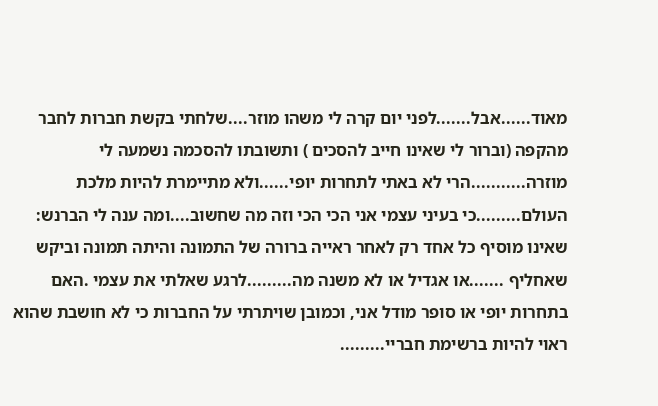מאוד......אבל.......לפני יום קרה לי משהו מוזר....שלחתי בקשת חברות לחבר מהקפה (וברור לי שאינו חייב להסכים ) ותשובתו להסכמה נשמעה לי מוזרה...........הרי לא באתי לתחרות יופי......ולא מתיימרת להיות מלכת העולם.........כי בעיני עצמי אני הכי הכי וזה מה שחשוב....ומה ענה לי הברנש: שאינו מוסיף כל אחד רק לאחר ראייה ברורה של התמונה והיתה תמונה וביקש שאחליף .......או אגדיל או לא משנה מה.........לרגע שאלתי את עצמי .האם בתחרות יופי או סופר מודל אני, וכמובן שויתרתי על החברות כי לא חושבת שהוא ראוי להיות ברשימת חבריי.........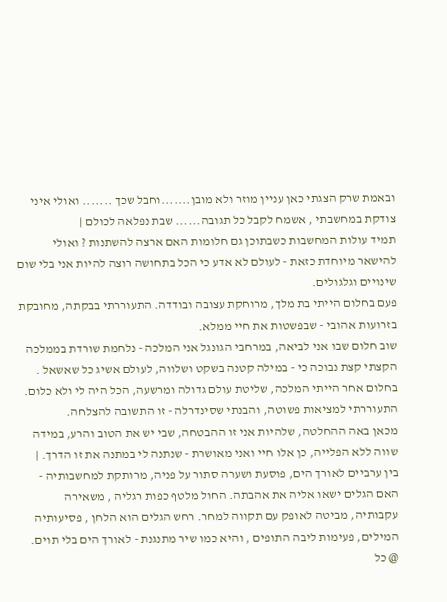ובאמת שרק הצגתי כאן עניין מוזר ולא מובן.......וחבל שכך ....... ואולי איני צודקת במחשבתי , אשמח לקבל כל תגובה...... שבת נפלאה לכולם |
תמיד עולות המחשבות כשבתוכן גם חלומות האם ארצה להשתנות ? ואולי להישאר מיוחדת כזאת - לעולם לא אדע כי הכל בתחושה רוצה להיות אני בלי שום שינויים וגלגולים.
פעם בחלום הייתי בת מלך, מרוחקת עצובה ובודדה. התעוררתי בבקתה, מחובקת בזרועות אהובי - שבפשטות את חיי ממלא.
שוב חלום שבו אני לביאה, במרחבי הגונגל אני המלכה - נלחמת שורדת בממלכה הקצתי קצת נבוכה כי - במילה קטנה בשקט ושלווה, לעולם אשיג כל שאשאל .
בחלום אחר הייתי המלכה, שליטת עולם גדולה ומרשעה, הכל היה לי ולא כלום. התעוררתי למציאות פשוטה, והבנתי שסינדרלה - זו התשובה להצלחה.
מכאן באה ההחלטה, שלהיות אני זו ההבטחה, שבי יש את הטוב והרע, במידה שווה ללא הפלייה, כן אלו חיי ואני מאושרת - שנתנה לי במתנה את זו הדרך. |
בין ערביים לאורך הים, פוסעת ושערה סתור על פניה, מרותקת למחשבותיה - האם הגלים ישאו אליה את אהבתה. החול מלטף כפות רגליה , משאירה עקבותיה, מביטה לאופק עם תקווה למחר. רחש הגלים הוא הלחן , פסיעותיה המילים, פעימות ליבה התופים , והיא כמו שיר מתנגנת - לאורך הים בלי תוים.
@ כל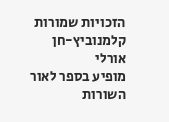הזכויות שמורות קלמנוביץ-חן אורלי
מופיע בספר לאור השורות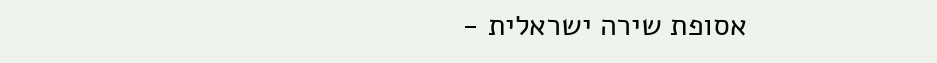אסופת שירה ישראלית -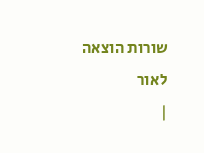שורות הוצאה לאור
|